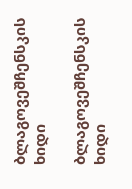ბლაგოვეშჩენსკის ხიდი

ბლაგოვეშჩენსკის ხიდი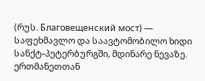(რუს. Благовещенский мост) — საფეხმავლო და საავტომობილო ხიდი სანქტ-პეტერბურგში, მდინარე ნევაზე. ერთმანეთთან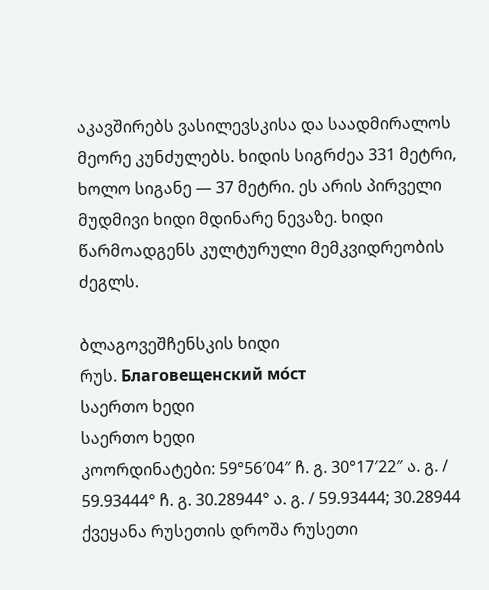აკავშირებს ვასილევსკისა და საადმირალოს მეორე კუნძულებს. ხიდის სიგრძეა 331 მეტრი, ხოლო სიგანე — 37 მეტრი. ეს არის პირველი მუდმივი ხიდი მდინარე ნევაზე. ხიდი წარმოადგენს კულტურული მემკვიდრეობის ძეგლს.

ბლაგოვეშჩენსკის ხიდი
რუს. Благовещенский мо́ст
საერთო ხედი
საერთო ხედი
კოორდინატები: 59°56′04″ ჩ. გ. 30°17′22″ ა. გ. / 59.93444° ჩ. გ. 30.28944° ა. გ. / 59.93444; 30.28944
ქვეყანა რუსეთის დროშა რუსეთი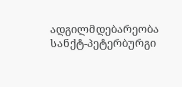ადგილმდებარეობა სანქტ-პეტერბურგი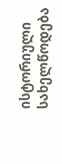ისტორიული სახელწოდება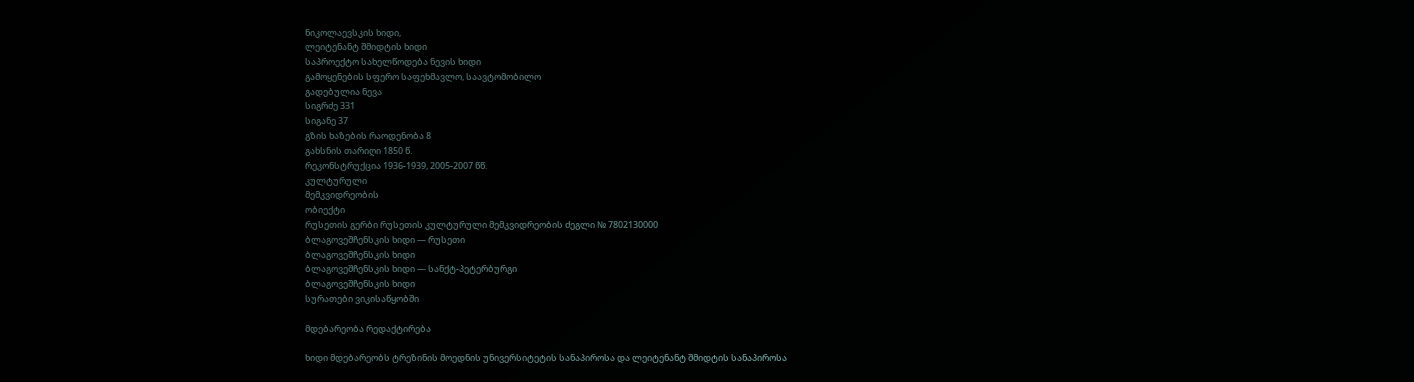ნიკოლაევსკის ხიდი,
ლეიტენანტ შმიდტის ხიდი
საპროექტო სახელწოდება ნევის ხიდი
გამოყენების სფერო საფეხმავლო, საავტომობილო
გადებულია ნევა
სიგრძე 331
სიგანე 37
გზის ხაზების რაოდენობა 8
გახსნის თარიღი 1850 წ.
რეკონსტრუქცია 1936-1939, 2005-2007 წწ.
კულტურული
მემკვიდრეობის
ობიექტი
რუსეთის გერბი რუსეთის კულტურული მემკვიდრეობის ძეგლი № 7802130000
ბლაგოვეშჩენსკის ხიდი — რუსეთი
ბლაგოვეშჩენსკის ხიდი
ბლაგოვეშჩენსკის ხიდი — სანქტ-პეტერბურგი
ბლაგოვეშჩენსკის ხიდი
სურათები ვიკისაწყობში

მდებარეობა რედაქტირება

ხიდი მდებარეობს ტრეზინის მოედნის უნივერსიტეტის სანაპიროსა და ლეიტენანტ შმიდტის სანაპიროსა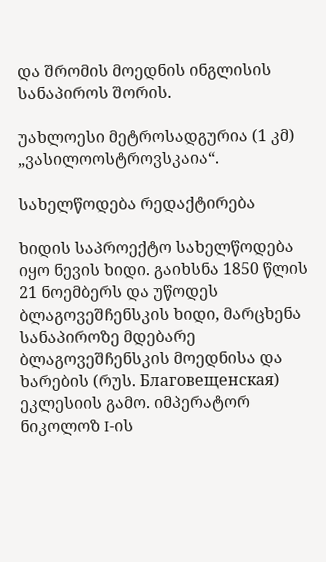და შრომის მოედნის ინგლისის სანაპიროს შორის.

უახლოესი მეტროსადგურია (1 კმ) „ვასილოოსტროვსკაია“.

სახელწოდება რედაქტირება

ხიდის საპროექტო სახელწოდება იყო ნევის ხიდი. გაიხსნა 1850 წლის 21 ნოემბერს და უწოდეს ბლაგოვეშჩენსკის ხიდი, მარცხენა სანაპიროზე მდებარე ბლაგოვეშჩენსკის მოედნისა და ხარების (რუს. Благовещенская) ეკლესიის გამო. იმპერატორ ნიკოლოზ I-ის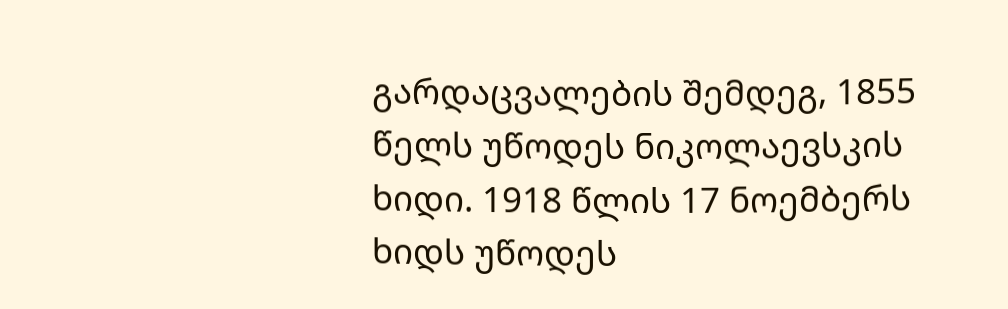გარდაცვალების შემდეგ, 1855 წელს უწოდეს ნიკოლაევსკის ხიდი. 1918 წლის 17 ნოემბერს ხიდს უწოდეს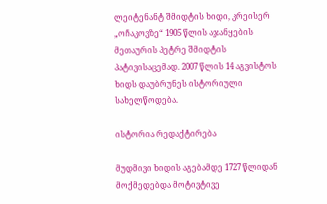ლეიტენანტ შმიდტის ხიდი, კრეისერ „ოჩაკოვზე“ 1905 წლის აჯანყების მეთაურის პეტრე შმიდტის პატივისაცემად. 2007 წლის 14 აგვისტოს ხიდს დაუბრუნეს ისტორიული სახელწოდება.

ისტორია რედაქტირება

მუდმივი ხიდის აგებამდე 1727 წლიდან მოქმედებდა მოტივტივე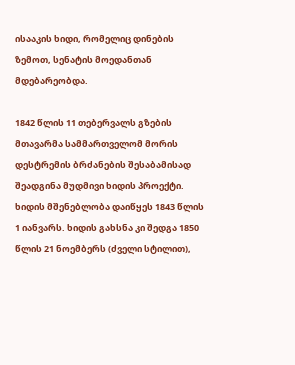ისააკის ხიდი, რომელიც დინების ზემოთ, სენატის მოედანთან მდებარეობდა.

1842 წლის 11 თებერვალს გზების მთავარმა სამმართველომ მორის დესტრემის ბრძანების შესაბამისად შეადგინა მუდმივი ხიდის პროექტი. ხიდის მშენებლობა დაიწყეს 1843 წლის 1 იანვარს. ხიდის გახსნა კი შედგა 1850 წლის 21 ნოემბერს (ძველი სტილით),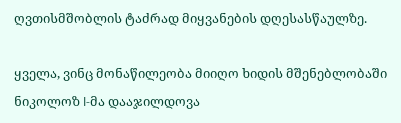ღვთისმშობლის ტაძრად მიყვანების დღესასწაულზე.

ყველა, ვინც მონაწილეობა მიიღო ხიდის მშენებლობაში ნიკოლოზ I-მა დააჯილდოვა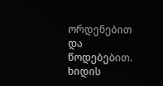ორდენებით და წოდებებით. ხიდის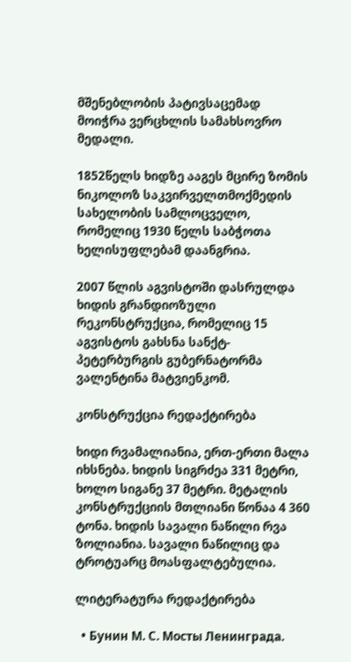მშენებლობის პატივსაცემად მოიჭრა ვერცხლის სამახსოვრო მედალი.

1852წელს ხიდზე ააგეს მცირე ზომის ნიკოლოზ საკვირველთმოქმედის სახელობის სამლოცველო, რომელიც 1930 წელს საბჭოთა ხელისუფლებამ დაანგრია.

2007 წლის აგვისტოში დასრულდა ხიდის გრანდიოზული რეკონსტრუქცია, რომელიც 15 აგვისტოს გახსნა სანქტ-პეტერბურგის გუბერნატორმა ვალენტინა მატვიენკომ.

კონსტრუქცია რედაქტირება

ხიდი რვამალიანია, ერთ-ერთი მალა იხსნება. ხიდის სიგრძეა 331 მეტრი, ხოლო სიგანე 37 მეტრი. მეტალის კონსტრუქციის მთლიანი წონაა 4 360 ტონა. ხიდის სავალი ნაწილი რვა ზოლიანია. სავალი ნაწილიც და ტროტუარც მოასფალტებულია.

ლიტერატურა რედაქტირება

  • Бунин М. С. Мосты Ленинграда.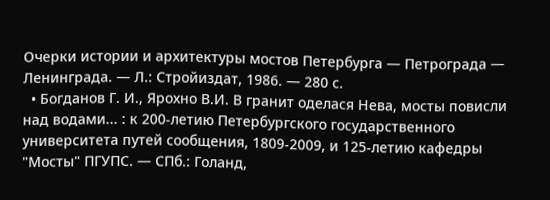Очерки истории и архитектуры мостов Петербурга — Петрограда — Ленинграда. — Л.: Стройиздат, 1986. — 280 с.
  • Богданов Г. И., Ярохно В.И. В гранит оделася Нева, мосты повисли над водами... : к 200-летию Петербургского государственного университета путей сообщения, 1809-2009, и 125-летию кафедры "Мосты" ПГУПС. — СПб.: Голанд,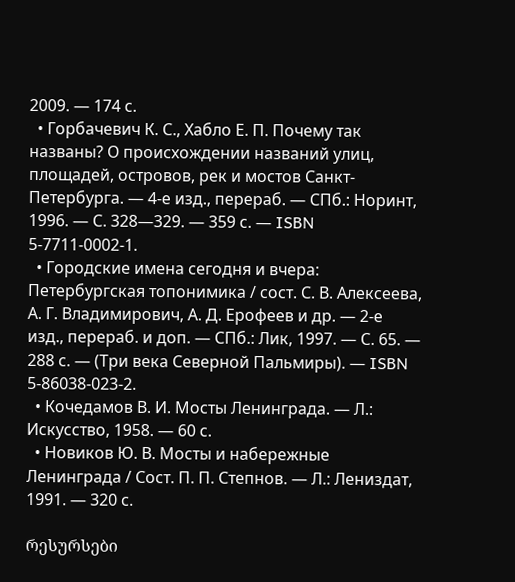2009. — 174 с.
  • Горбачевич К. С., Хабло Е. П. Почему так названы? О происхождении названий улиц, площадей, островов, рек и мостов Санкт-Петербурга. — 4-е изд., перераб. — СПб.: Норинт, 1996. — С. 328—329. — 359 с. — ISBN 5-7711-0002-1.
  • Городские имена сегодня и вчера: Петербургская топонимика / сост. С. В. Алексеева, А. Г. Владимирович, А. Д. Ерофеев и др. — 2-е изд., перераб. и доп. — СПб.: Лик, 1997. — С. 65. — 288 с. — (Три века Северной Пальмиры). — ISBN 5-86038-023-2.
  • Кочедамов В. И. Мосты Ленинграда. — Л.: Искусство, 1958. — 60 с.
  • Новиков Ю. В. Мосты и набережные Ленинграда / Сост. П. П. Степнов. — Л.: Лениздат, 1991. — 320 с.

რესურსები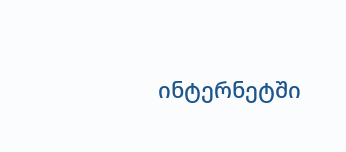ინტერნეტში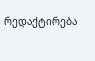რედაქტირება